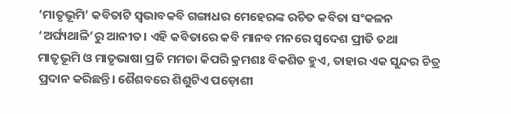‘ମାତୃଭୂମି’ କବିତାଟି ସ୍ୱଭାବକବି ଗଙ୍ଗାଧର ମେହେରଙ୍କ ରଚିତ କବିତା ସଂକଳନ ‘ଅର୍ଘ୍ୟଥାଳି’ରୁ ଆନୀତ। ଏହି କବିତାରେ କବି ମାନବ ମନରେ ସ୍ୱଦେଶ ପ୍ରୀତି ତଥା ମାତୃଭୂମି ଓ ମାତୃଭାଷା ପ୍ରତି ମମତା କିପରି କ୍ରମଶଃ ବିକଶିତ ହୁଏ, ତାହାର ଏକ ସୁନ୍ଦର ଚିତ୍ର ପ୍ରଦାନ କରିଛନ୍ତି। ଶୈଶବରେ ଶିଶୁଟିଏ ପଡ଼ୋଶୀ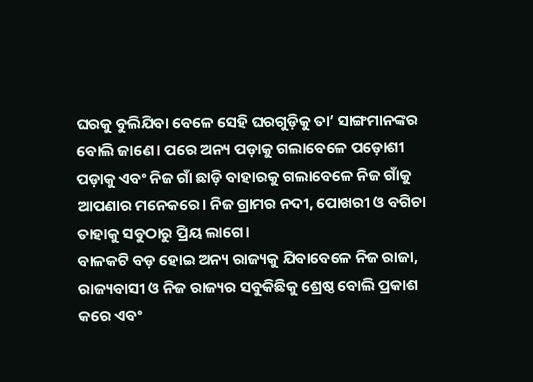ଘରକୁ ବୁଲିଯିବା ବେଳେ ସେହି ଘରଗୁଡ଼ିକୁ ତା’ ସାଙ୍ଗମାନଙ୍କର ବୋଲି ଜାଣେ। ପରେ ଅନ୍ୟ ପଡ଼ାକୁ ଗଲାବେଳେ ପଡ଼ୋଶୀ ପଡ଼ାକୁ ଏବଂ ନିଜ ଗାଁ ଛାଡ଼ି ବାହାରକୁ ଗଲାବେଳେ ନିଜ ଗାଁକୁ ଆପଣାର ମନେକରେ। ନିଜ ଗ୍ରାମର ନଦୀ, ପୋଖରୀ ଓ ବଗିଚା ତାହାକୁ ସବୁଠାରୁ ପ୍ରିୟ ଲାଗେ।
ବାଳକଟି ବଡ଼ ହୋଇ ଅନ୍ୟ ରାଜ୍ୟକୁ ଯିବାବେଳେ ନିଜ ରାଜା, ରାଜ୍ୟବାସୀ ଓ ନିଜ ରାଜ୍ୟର ସବୁକିଛିକୁ ଶ୍ରେଷ୍ଠ ବୋଲି ପ୍ରକାଶ କରେ ଏବଂ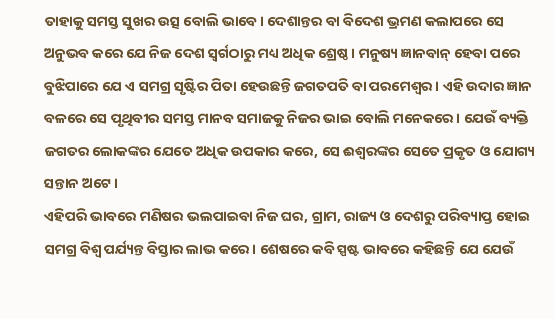ତାହାକୁ ସମସ୍ତ ସୁଖର ଉତ୍ସ ବୋଲି ଭାବେ। ଦେଶାନ୍ତର ବା ବିଦେଶ ଭ୍ରମଣ କଲାପରେ ସେ ଅନୁଭବ କରେ ଯେ ନିଜ ଦେଶ ସ୍ୱର୍ଗଠାରୁ ମଧ୍ୟ ଅଧିକ ଶ୍ରେଷ୍ଠ। ମନୁଷ୍ୟ ଜ୍ଞାନବାନ୍ ହେବା ପରେ ବୁଝିପାରେ ଯେ ଏ ସମଗ୍ର ସୃଷ୍ଟିର ପିତା ହେଉଛନ୍ତି ଜଗତପତି ବା ପରମେଶ୍ୱର। ଏହି ଉଦାର ଜ୍ଞାନ ବଳରେ ସେ ପୃଥିବୀର ସମସ୍ତ ମାନବ ସମାଜକୁ ନିଜର ଭାଇ ବୋଲି ମନେକରେ। ଯେଉଁ ବ୍ୟକ୍ତି ଜଗତର ଲୋକଙ୍କର ଯେତେ ଅଧିକ ଉପକାର କରେ, ସେ ଈଶ୍ୱରଙ୍କର ସେତେ ପ୍ରକୃତ ଓ ଯୋଗ୍ୟ ସନ୍ତାନ ଅଟେ।
ଏହିପରି ଭାବରେ ମଣିଷର ଭଲପାଇବା ନିଜ ଘର, ଗ୍ରାମ, ରାଜ୍ୟ ଓ ଦେଶରୁ ପରିବ୍ୟାପ୍ତ ହୋଇ ସମଗ୍ର ବିଶ୍ୱ ପର୍ଯ୍ୟନ୍ତ ବିସ୍ତାର ଲାଭ କରେ। ଶେଷରେ କବି ସ୍ପଷ୍ଟ ଭାବରେ କହିଛନ୍ତି ଯେ ଯେଉଁ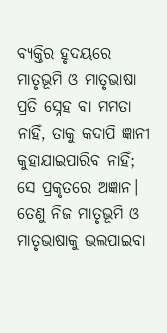ବ୍ୟକ୍ତିର ହୃଦୟରେ ମାତୃଭୂମି ଓ ମାତୃଭାଷା ପ୍ରତି ସ୍ନେହ ବା ମମତା ନାହିଁ, ତାକୁ କଦାପି ଜ୍ଞାନୀ କୁହାଯାଇପାରିବ ନାହିଁ; ସେ ପ୍ରକୃତରେ ଅଜ୍ଞାନ। ତେଣୁ ନିଜ ମାତୃଭୂମି ଓ ମାତୃଭାଷାକୁ ଭଲପାଇବା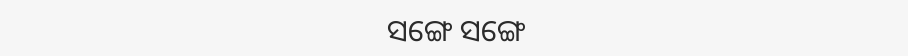ସଙ୍ଗେ ସଙ୍ଗେ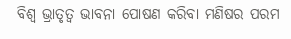ବିଶ୍ୱ ଭ୍ରାତୃତ୍ୱ ଭାବନା ପୋଷଣ କରିବା ମଣିଷର ପରମ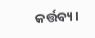କର୍ତ୍ତବ୍ୟ।